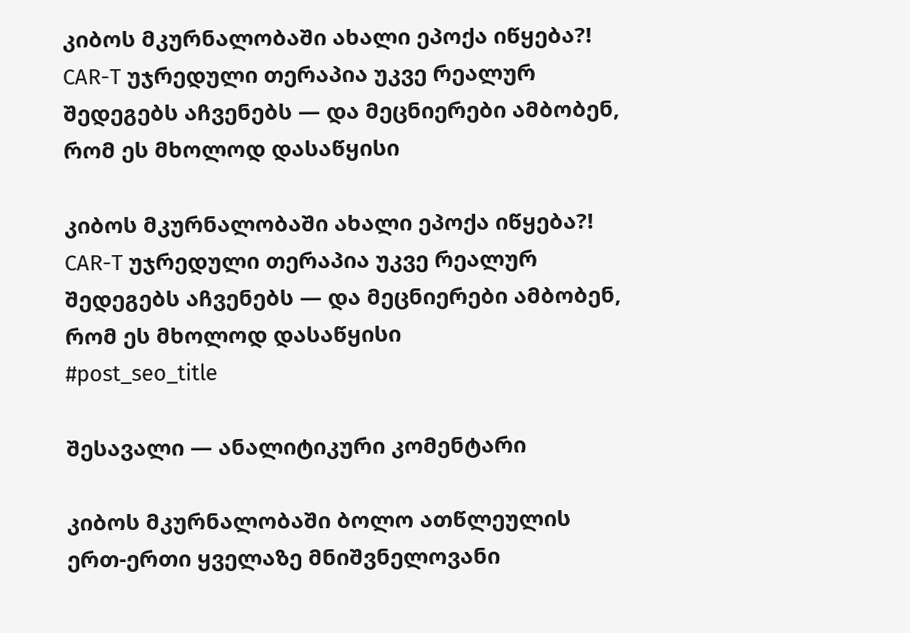კიბოს მკურნალობაში ახალი ეპოქა იწყება?! CAR-T უჯრედული თერაპია უკვე რეალურ შედეგებს აჩვენებს — და მეცნიერები ამბობენ, რომ ეს მხოლოდ დასაწყისი

კიბოს მკურნალობაში ახალი ეპოქა იწყება?! CAR-T უჯრედული თერაპია უკვე რეალურ შედეგებს აჩვენებს — და მეცნიერები ამბობენ, რომ ეს მხოლოდ დასაწყისი
#post_seo_title

შესავალი — ანალიტიკური კომენტარი

კიბოს მკურნალობაში ბოლო ათწლეულის ერთ-ერთი ყველაზე მნიშვნელოვანი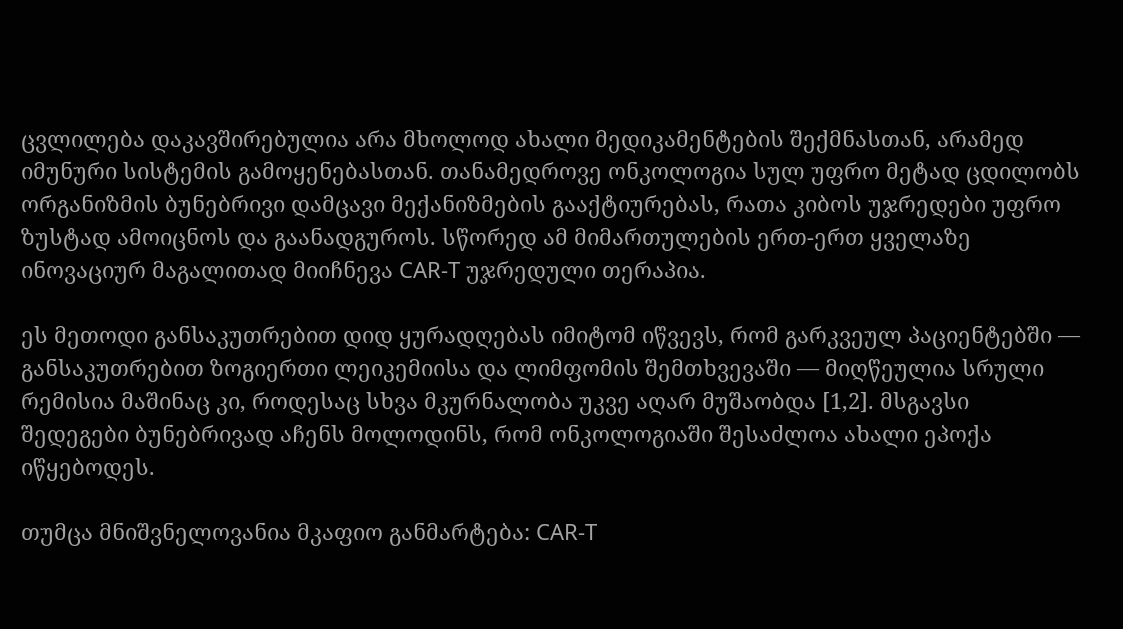ცვლილება დაკავშირებულია არა მხოლოდ ახალი მედიკამენტების შექმნასთან, არამედ იმუნური სისტემის გამოყენებასთან. თანამედროვე ონკოლოგია სულ უფრო მეტად ცდილობს ორგანიზმის ბუნებრივი დამცავი მექანიზმების გააქტიურებას, რათა კიბოს უჯრედები უფრო ზუსტად ამოიცნოს და გაანადგუროს. სწორედ ამ მიმართულების ერთ-ერთ ყველაზე ინოვაციურ მაგალითად მიიჩნევა CAR-T უჯრედული თერაპია.

ეს მეთოდი განსაკუთრებით დიდ ყურადღებას იმიტომ იწვევს, რომ გარკვეულ პაციენტებში — განსაკუთრებით ზოგიერთი ლეიკემიისა და ლიმფომის შემთხვევაში — მიღწეულია სრული რემისია მაშინაც კი, როდესაც სხვა მკურნალობა უკვე აღარ მუშაობდა [1,2]. მსგავსი შედეგები ბუნებრივად აჩენს მოლოდინს, რომ ონკოლოგიაში შესაძლოა ახალი ეპოქა იწყებოდეს.

თუმცა მნიშვნელოვანია მკაფიო განმარტება: CAR-T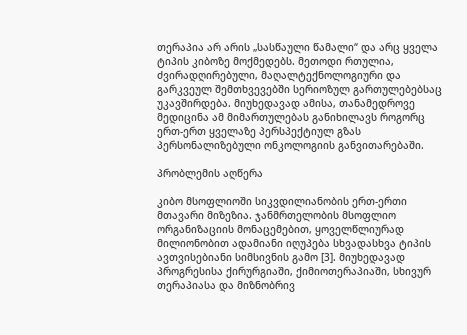თერაპია არ არის „სასწაული წამალი“ და არც ყველა ტიპის კიბოზე მოქმედებს. მეთოდი რთულია, ძვირადღირებული, მაღალტექნოლოგიური და გარკვეულ შემთხვევებში სერიოზულ გართულებებსაც უკავშირდება. მიუხედავად ამისა, თანამედროვე მედიცინა ამ მიმართულებას განიხილავს როგორც ერთ-ერთ ყველაზე პერსპექტიულ გზას პერსონალიზებული ონკოლოგიის განვითარებაში.

პრობლემის აღწერა

კიბო მსოფლიოში სიკვდილიანობის ერთ-ერთი მთავარი მიზეზია. ჯანმრთელობის მსოფლიო ორგანიზაციის მონაცემებით, ყოველწლიურად მილიონობით ადამიანი იღუპება სხვადასხვა ტიპის ავთვისებიანი სიმსივნის გამო [3]. მიუხედავად პროგრესისა ქირურგიაში, ქიმიოთერაპიაში, სხივურ თერაპიასა და მიზნობრივ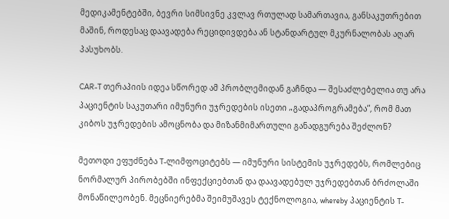მედიკამენტებში, ბევრი სიმსივნე კვლავ რთულად სამართავია, განსაკუთრებით მაშინ, როდესაც დაავადება რეციდივდება ან სტანდარტულ მკურნალობას აღარ პასუხობს.

CAR-T თერაპიის იდეა სწორედ ამ პრობლემიდან გაჩნდა — შესაძლებელია თუ არა პაციენტის საკუთარი იმუნური უჯრედების ისეთი „გადაპროგრამება“, რომ მათ კიბოს უჯრედების ამოცნობა და მიზანმიმართული განადგურება შეძლონ?

მეთოდი ეფუძნება T-ლიმფოციტებს — იმუნური სისტემის უჯრედებს, რომლებიც ნორმალურ პირობებში ინფექციებთან და დაავადებულ უჯრედებთან ბრძოლაში მონაწილეობენ. მეცნიერებმა შეიმუშავეს ტექნოლოგია, whereby პაციენტის T-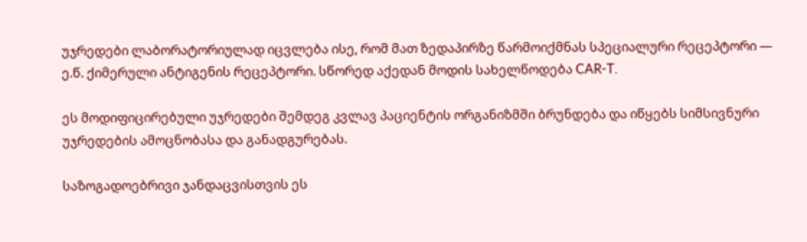უჯრედები ლაბორატორიულად იცვლება ისე, რომ მათ ზედაპირზე წარმოიქმნას სპეციალური რეცეპტორი — ე.წ. ქიმერული ანტიგენის რეცეპტორი. სწორედ აქედან მოდის სახელწოდება CAR-T.

ეს მოდიფიცირებული უჯრედები შემდეგ კვლავ პაციენტის ორგანიზმში ბრუნდება და იწყებს სიმსივნური უჯრედების ამოცნობასა და განადგურებას.

საზოგადოებრივი ჯანდაცვისთვის ეს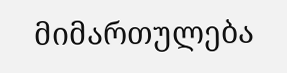მიმართულება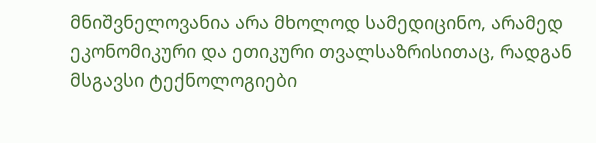მნიშვნელოვანია არა მხოლოდ სამედიცინო, არამედ ეკონომიკური და ეთიკური თვალსაზრისითაც, რადგან მსგავსი ტექნოლოგიები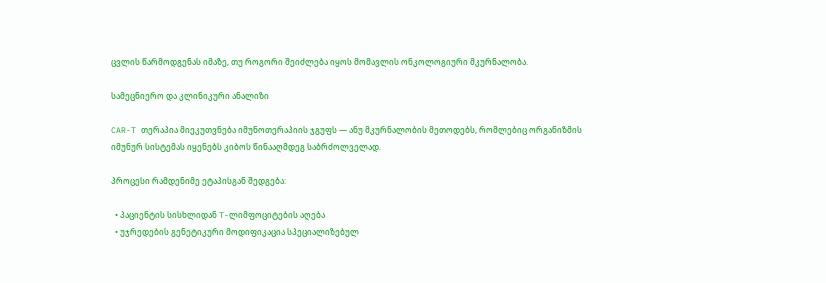ცვლის წარმოდგენას იმაზე, თუ როგორი შეიძლება იყოს მომავლის ონკოლოგიური მკურნალობა.

სამეცნიერო და კლინიკური ანალიზი

CAR-T თერაპია მიეკუთვნება იმუნოთერაპიის ჯგუფს — ანუ მკურნალობის მეთოდებს, რომლებიც ორგანიზმის იმუნურ სისტემას იყენებს კიბოს წინააღმდეგ საბრძოლველად.

პროცესი რამდენიმე ეტაპისგან შედგება:

  • პაციენტის სისხლიდან T-ლიმფოციტების აღება
  • უჯრედების გენეტიკური მოდიფიკაცია სპეციალიზებულ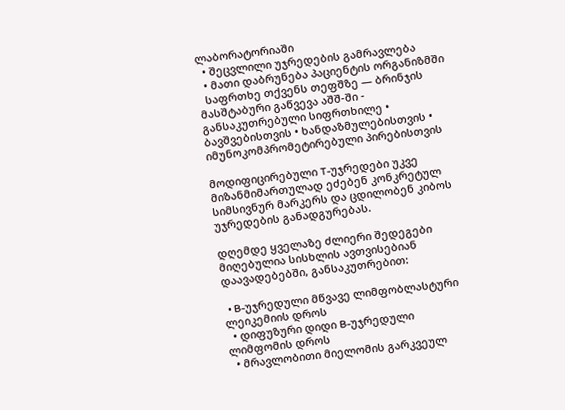ლაბორატორიაში
  • შეცვლილი უჯრედების გამრავლება
  • მათი დაბრუნება პაციენტის ორგანიზმში
  საფრთხე თქვენს თეფშზე — ბრინჯის მასშტაბური გაწვევა აშშ-ში - განსაკუთრებული სიფრთხილე • ბავშვებისთვის • ხანდაზმულებისთვის • იმუნოკომპრომეტირებული პირებისთვის

მოდიფიცირებული T-უჯრედები უკვე მიზანმიმართულად ეძებენ კონკრეტულ სიმსივნურ მარკერს და ცდილობენ კიბოს უჯრედების განადგურებას.

დღემდე ყველაზე ძლიერი შედეგები მიღებულია სისხლის ავთვისებიან დაავადებებში, განსაკუთრებით:

  • B-უჯრედული მწვავე ლიმფობლასტური ლეიკემიის დროს
  • დიფუზური დიდი B-უჯრედული ლიმფომის დროს
  • მრავლობითი მიელომის გარკვეულ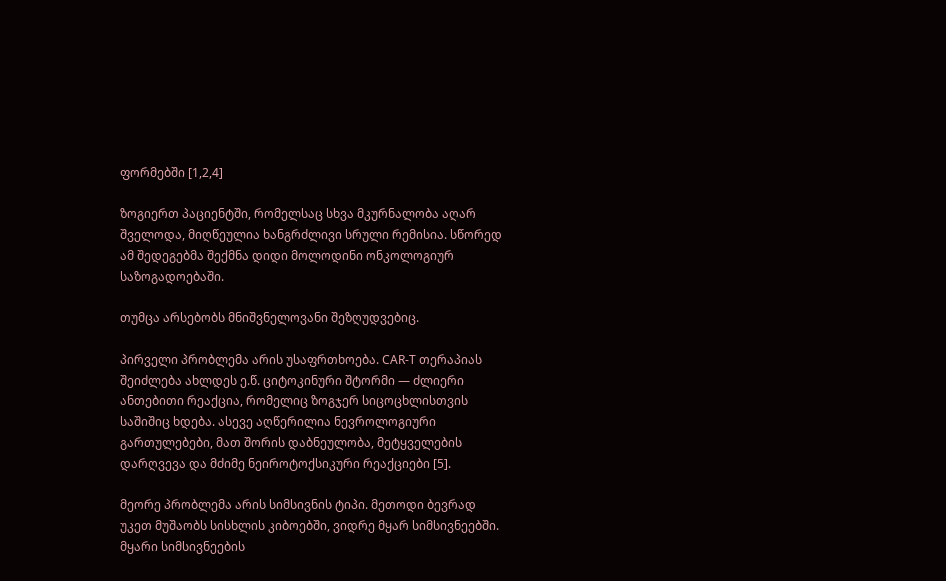ფორმებში [1,2,4]

ზოგიერთ პაციენტში, რომელსაც სხვა მკურნალობა აღარ შველოდა, მიღწეულია ხანგრძლივი სრული რემისია. სწორედ ამ შედეგებმა შექმნა დიდი მოლოდინი ონკოლოგიურ საზოგადოებაში.

თუმცა არსებობს მნიშვნელოვანი შეზღუდვებიც.

პირველი პრობლემა არის უსაფრთხოება. CAR-T თერაპიას შეიძლება ახლდეს ე.წ. ციტოკინური შტორმი — ძლიერი ანთებითი რეაქცია, რომელიც ზოგჯერ სიცოცხლისთვის საშიშიც ხდება. ასევე აღწერილია ნევროლოგიური გართულებები, მათ შორის დაბნეულობა, მეტყველების დარღვევა და მძიმე ნეიროტოქსიკური რეაქციები [5].

მეორე პრობლემა არის სიმსივნის ტიპი. მეთოდი ბევრად უკეთ მუშაობს სისხლის კიბოებში, ვიდრე მყარ სიმსივნეებში. მყარი სიმსივნეების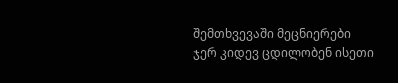შემთხვევაში მეცნიერები ჯერ კიდევ ცდილობენ ისეთი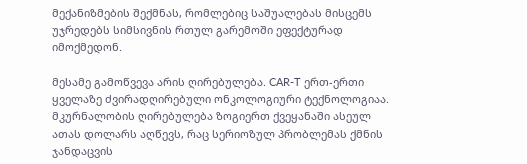მექანიზმების შექმნას, რომლებიც საშუალებას მისცემს უჯრედებს სიმსივნის რთულ გარემოში ეფექტურად იმოქმედონ.

მესამე გამოწვევა არის ღირებულება. CAR-T ერთ-ერთი ყველაზე ძვირადღირებული ონკოლოგიური ტექნოლოგიაა. მკურნალობის ღირებულება ზოგიერთ ქვეყანაში ასეულ ათას დოლარს აღწევს, რაც სერიოზულ პრობლემას ქმნის ჯანდაცვის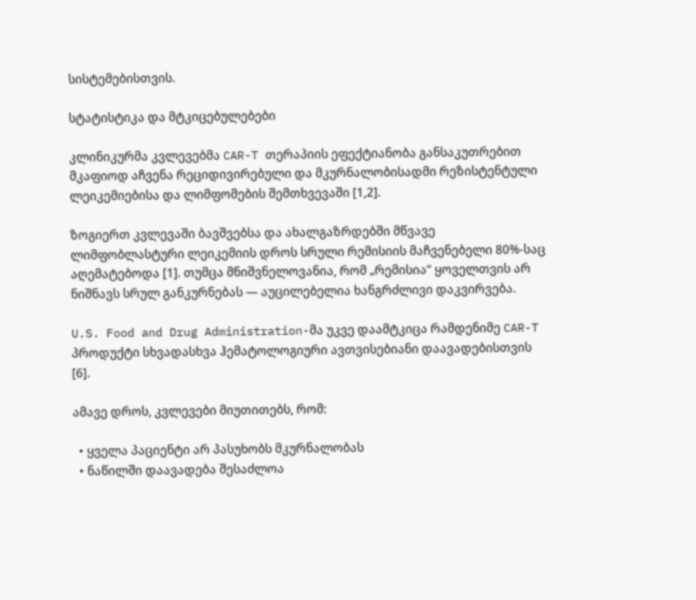სისტემებისთვის.

სტატისტიკა და მტკიცებულებები

კლინიკურმა კვლევებმა CAR-T თერაპიის ეფექტიანობა განსაკუთრებით მკაფიოდ აჩვენა რეციდივირებული და მკურნალობისადმი რეზისტენტული ლეიკემიებისა და ლიმფომების შემთხვევაში [1,2].

ზოგიერთ კვლევაში ბავშვებსა და ახალგაზრდებში მწვავე ლიმფობლასტური ლეიკემიის დროს სრული რემისიის მაჩვენებელი 80%-საც აღემატებოდა [1]. თუმცა მნიშვნელოვანია, რომ „რემისია“ ყოველთვის არ ნიშნავს სრულ განკურნებას — აუცილებელია ხანგრძლივი დაკვირვება.

U.S. Food and Drug Administration-მა უკვე დაამტკიცა რამდენიმე CAR-T პროდუქტი სხვადასხვა ჰემატოლოგიური ავთვისებიანი დაავადებისთვის [6].

ამავე დროს, კვლევები მიუთითებს, რომ:

  • ყველა პაციენტი არ პასუხობს მკურნალობას
  • ნაწილში დაავადება შესაძლოა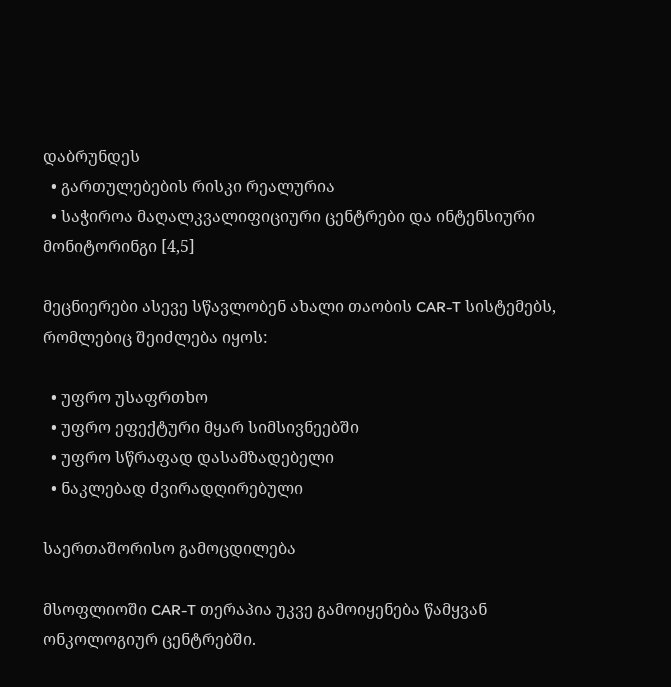დაბრუნდეს
  • გართულებების რისკი რეალურია
  • საჭიროა მაღალკვალიფიციური ცენტრები და ინტენსიური მონიტორინგი [4,5]

მეცნიერები ასევე სწავლობენ ახალი თაობის CAR-T სისტემებს, რომლებიც შეიძლება იყოს:

  • უფრო უსაფრთხო
  • უფრო ეფექტური მყარ სიმსივნეებში
  • უფრო სწრაფად დასამზადებელი
  • ნაკლებად ძვირადღირებული

საერთაშორისო გამოცდილება

მსოფლიოში CAR-T თერაპია უკვე გამოიყენება წამყვან ონკოლოგიურ ცენტრებში.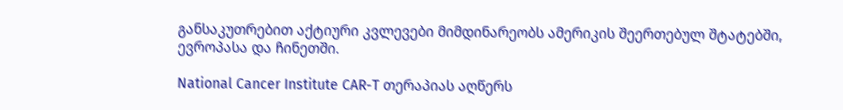განსაკუთრებით აქტიური კვლევები მიმდინარეობს ამერიკის შეერთებულ შტატებში, ევროპასა და ჩინეთში.

National Cancer Institute CAR-T თერაპიას აღწერს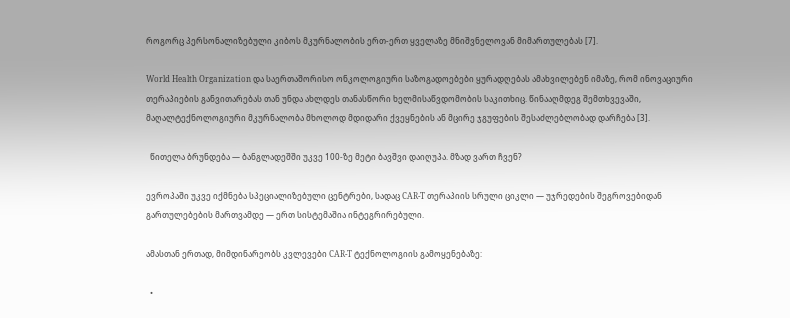როგორც პერსონალიზებული კიბოს მკურნალობის ერთ-ერთ ყველაზე მნიშვნელოვან მიმართულებას [7].

World Health Organization და საერთაშორისო ონკოლოგიური საზოგადოებები ყურადღებას ამახვილებენ იმაზე, რომ ინოვაციური თერაპიების განვითარებას თან უნდა ახლდეს თანასწორი ხელმისაწვდომობის საკითხიც. წინააღმდეგ შემთხვევაში, მაღალტექნოლოგიური მკურნალობა მხოლოდ მდიდარი ქვეყნების ან მცირე ჯგუფების შესაძლებლობად დარჩება [3].

  წითელა ბრუნდება — ბანგლადეშში უკვე 100-ზე მეტი ბავშვი დაიღუპა. მზად ვართ ჩვენ?

ევროპაში უკვე იქმნება სპეციალიზებული ცენტრები, სადაც CAR-T თერაპიის სრული ციკლი — უჯრედების შეგროვებიდან გართულებების მართვამდე — ერთ სისტემაშია ინტეგრირებული.

ამასთან ერთად, მიმდინარეობს კვლევები CAR-T ტექნოლოგიის გამოყენებაზე:

  •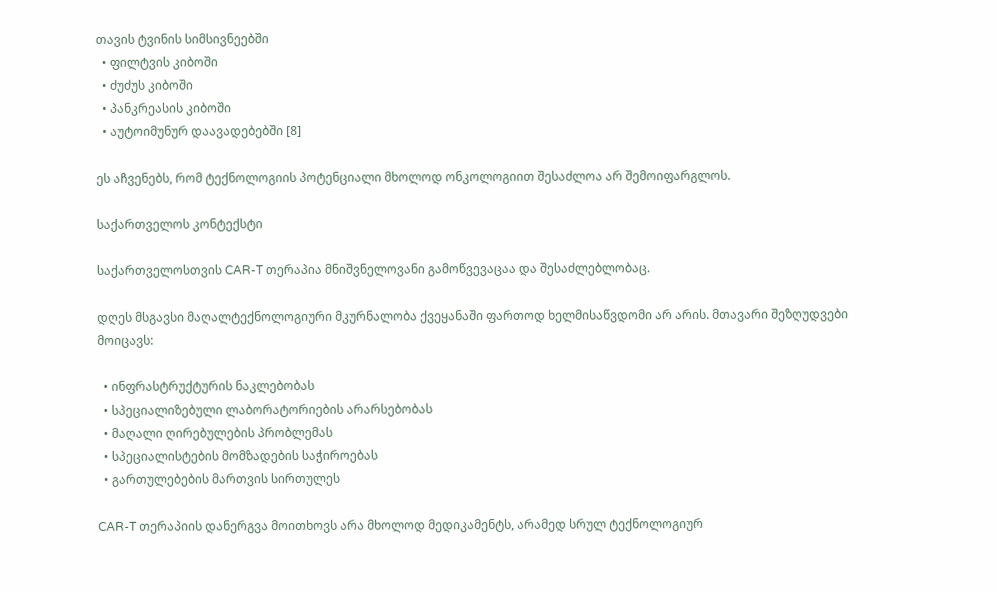თავის ტვინის სიმსივნეებში
  • ფილტვის კიბოში
  • ძუძუს კიბოში
  • პანკრეასის კიბოში
  • აუტოიმუნურ დაავადებებში [8]

ეს აჩვენებს, რომ ტექნოლოგიის პოტენციალი მხოლოდ ონკოლოგიით შესაძლოა არ შემოიფარგლოს.

საქართველოს კონტექსტი

საქართველოსთვის CAR-T თერაპია მნიშვნელოვანი გამოწვევაცაა და შესაძლებლობაც.

დღეს მსგავსი მაღალტექნოლოგიური მკურნალობა ქვეყანაში ფართოდ ხელმისაწვდომი არ არის. მთავარი შეზღუდვები მოიცავს:

  • ინფრასტრუქტურის ნაკლებობას
  • სპეციალიზებული ლაბორატორიების არარსებობას
  • მაღალი ღირებულების პრობლემას
  • სპეციალისტების მომზადების საჭიროებას
  • გართულებების მართვის სირთულეს

CAR-T თერაპიის დანერგვა მოითხოვს არა მხოლოდ მედიკამენტს, არამედ სრულ ტექნოლოგიურ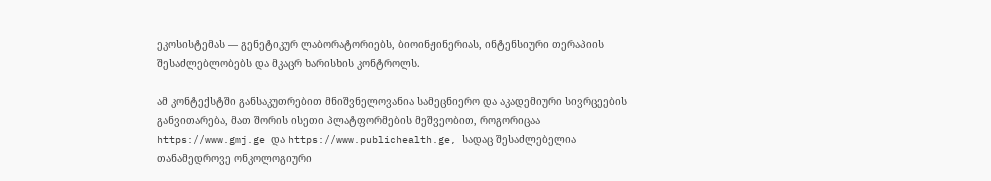ეკოსისტემას — გენეტიკურ ლაბორატორიებს, ბიოინჟინერიას, ინტენსიური თერაპიის შესაძლებლობებს და მკაცრ ხარისხის კონტროლს.

ამ კონტექსტში განსაკუთრებით მნიშვნელოვანია სამეცნიერო და აკადემიური სივრცეების განვითარება, მათ შორის ისეთი პლატფორმების მეშვეობით, როგორიცაა https://www.gmj.ge და https://www.publichealth.ge, სადაც შესაძლებელია თანამედროვე ონკოლოგიური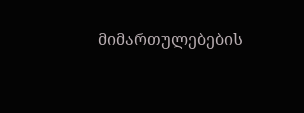მიმართულებების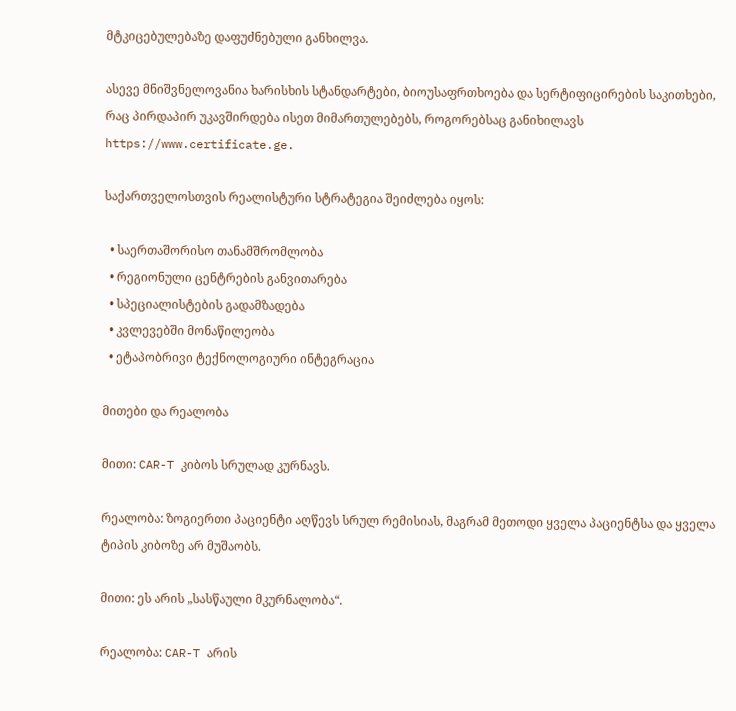მტკიცებულებაზე დაფუძნებული განხილვა.

ასევე მნიშვნელოვანია ხარისხის სტანდარტები, ბიოუსაფრთხოება და სერტიფიცირების საკითხები, რაც პირდაპირ უკავშირდება ისეთ მიმართულებებს, როგორებსაც განიხილავს https://www.certificate.ge.

საქართველოსთვის რეალისტური სტრატეგია შეიძლება იყოს:

  • საერთაშორისო თანამშრომლობა
  • რეგიონული ცენტრების განვითარება
  • სპეციალისტების გადამზადება
  • კვლევებში მონაწილეობა
  • ეტაპობრივი ტექნოლოგიური ინტეგრაცია

მითები და რეალობა

მითი: CAR-T კიბოს სრულად კურნავს.

რეალობა: ზოგიერთი პაციენტი აღწევს სრულ რემისიას, მაგრამ მეთოდი ყველა პაციენტსა და ყველა ტიპის კიბოზე არ მუშაობს.

მითი: ეს არის „სასწაული მკურნალობა“.

რეალობა: CAR-T არის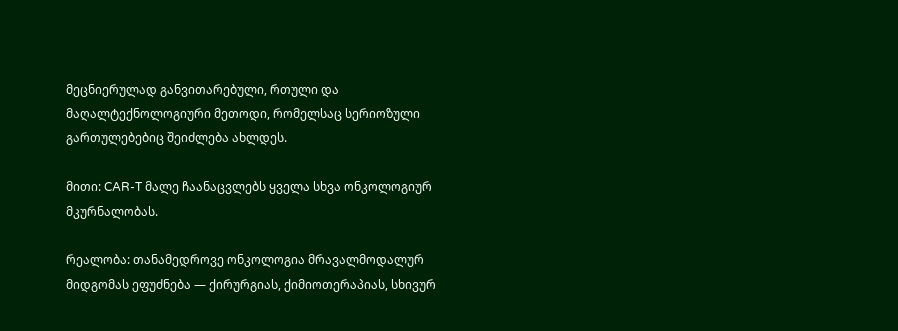მეცნიერულად განვითარებული, რთული და მაღალტექნოლოგიური მეთოდი, რომელსაც სერიოზული გართულებებიც შეიძლება ახლდეს.

მითი: CAR-T მალე ჩაანაცვლებს ყველა სხვა ონკოლოგიურ მკურნალობას.

რეალობა: თანამედროვე ონკოლოგია მრავალმოდალურ მიდგომას ეფუძნება — ქირურგიას, ქიმიოთერაპიას, სხივურ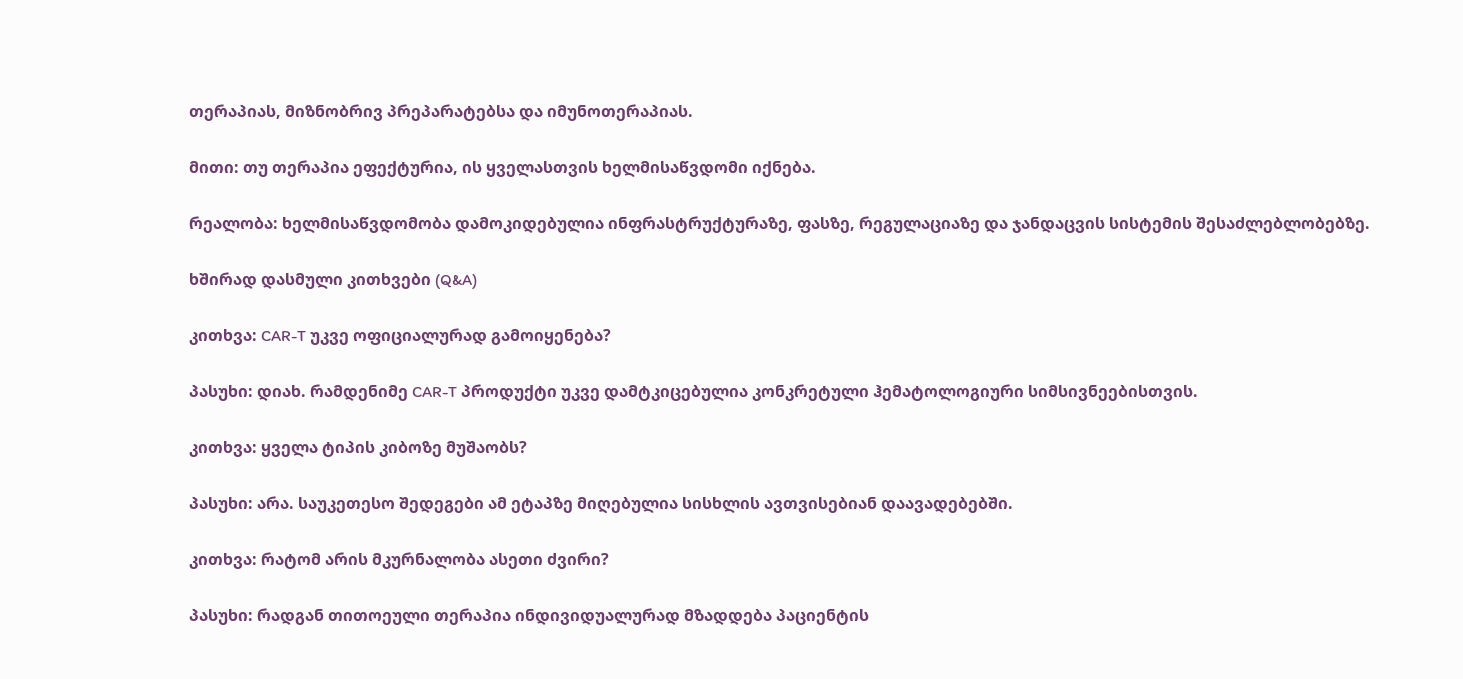თერაპიას, მიზნობრივ პრეპარატებსა და იმუნოთერაპიას.

მითი: თუ თერაპია ეფექტურია, ის ყველასთვის ხელმისაწვდომი იქნება.

რეალობა: ხელმისაწვდომობა დამოკიდებულია ინფრასტრუქტურაზე, ფასზე, რეგულაციაზე და ჯანდაცვის სისტემის შესაძლებლობებზე.

ხშირად დასმული კითხვები (Q&A)

კითხვა: CAR-T უკვე ოფიციალურად გამოიყენება?

პასუხი: დიახ. რამდენიმე CAR-T პროდუქტი უკვე დამტკიცებულია კონკრეტული ჰემატოლოგიური სიმსივნეებისთვის.

კითხვა: ყველა ტიპის კიბოზე მუშაობს?

პასუხი: არა. საუკეთესო შედეგები ამ ეტაპზე მიღებულია სისხლის ავთვისებიან დაავადებებში.

კითხვა: რატომ არის მკურნალობა ასეთი ძვირი?

პასუხი: რადგან თითოეული თერაპია ინდივიდუალურად მზადდება პაციენტის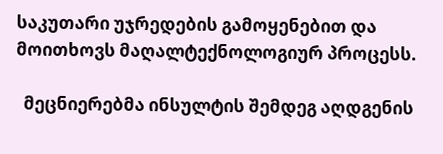საკუთარი უჯრედების გამოყენებით და მოითხოვს მაღალტექნოლოგიურ პროცესს.

  მეცნიერებმა ინსულტის შემდეგ აღდგენის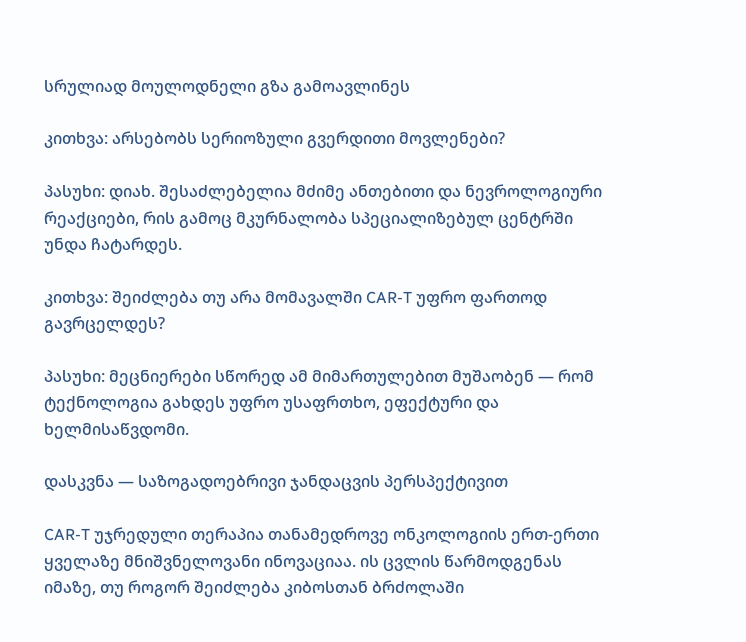სრულიად მოულოდნელი გზა გამოავლინეს

კითხვა: არსებობს სერიოზული გვერდითი მოვლენები?

პასუხი: დიახ. შესაძლებელია მძიმე ანთებითი და ნევროლოგიური რეაქციები, რის გამოც მკურნალობა სპეციალიზებულ ცენტრში უნდა ჩატარდეს.

კითხვა: შეიძლება თუ არა მომავალში CAR-T უფრო ფართოდ გავრცელდეს?

პასუხი: მეცნიერები სწორედ ამ მიმართულებით მუშაობენ — რომ ტექნოლოგია გახდეს უფრო უსაფრთხო, ეფექტური და ხელმისაწვდომი.

დასკვნა — საზოგადოებრივი ჯანდაცვის პერსპექტივით

CAR-T უჯრედული თერაპია თანამედროვე ონკოლოგიის ერთ-ერთი ყველაზე მნიშვნელოვანი ინოვაციაა. ის ცვლის წარმოდგენას იმაზე, თუ როგორ შეიძლება კიბოსთან ბრძოლაში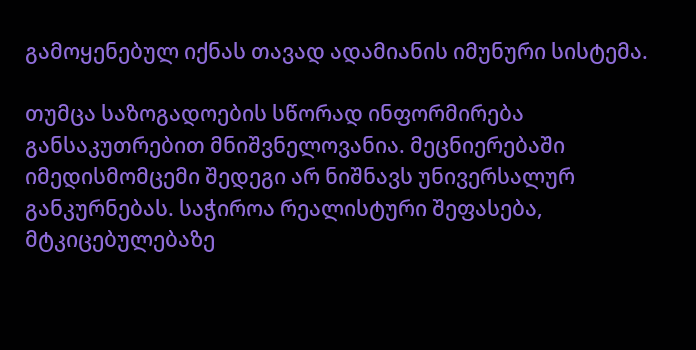გამოყენებულ იქნას თავად ადამიანის იმუნური სისტემა.

თუმცა საზოგადოების სწორად ინფორმირება განსაკუთრებით მნიშვნელოვანია. მეცნიერებაში იმედისმომცემი შედეგი არ ნიშნავს უნივერსალურ განკურნებას. საჭიროა რეალისტური შეფასება, მტკიცებულებაზე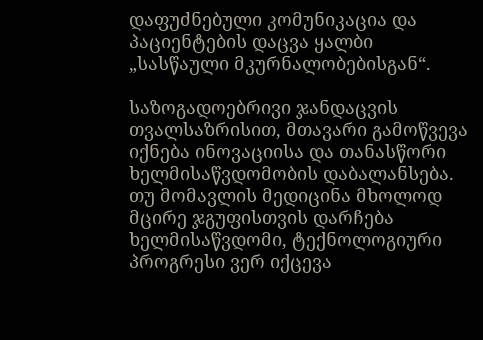დაფუძნებული კომუნიკაცია და პაციენტების დაცვა ყალბი „სასწაული მკურნალობებისგან“.

საზოგადოებრივი ჯანდაცვის თვალსაზრისით, მთავარი გამოწვევა იქნება ინოვაციისა და თანასწორი ხელმისაწვდომობის დაბალანსება. თუ მომავლის მედიცინა მხოლოდ მცირე ჯგუფისთვის დარჩება ხელმისაწვდომი, ტექნოლოგიური პროგრესი ვერ იქცევა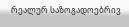რეალურ საზოგადოებრივ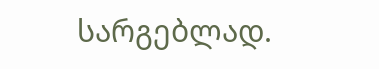სარგებლად.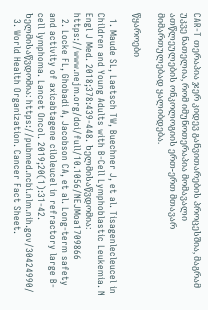CAR-T თერაპია ჯერ კიდევ განვითარების პროცესშია, მაგრამ უკვე ნათელია, რომ იმუნოთერაპია მომავალი ათწლეულების ონკოლოგიის ერთ-ერთ მთავარ მიმართულებად ყალიბდება.

წყაროები

  1. Maude SL, Laetsch TW, Buechner J, et al. Tisagenlecleucel in Children and Young Adults with B-Cell Lymphoblastic Leukemia. N Engl J Med. 2018;378:439-448. ხელმისაწვდომია: https://www.nejm.org/doi/full/10.1056/NEJMoa1709866
  2. Locke FL, Ghobadi A, Jacobson CA, et al. Long-term safety and activity of axicabtagene ciloleucel in refractory large B-cell lymphoma. Lancet Oncol. 2019;20(1):31-42. ხელმისაწვდომია: https://pubmed.ncbi.nlm.nih.gov/30424990/
  3. World Health Organization. Cancer Fact Sheet.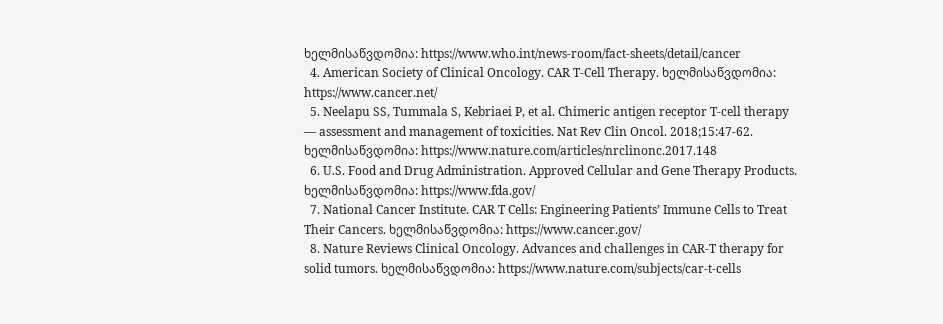ხელმისაწვდომია: https://www.who.int/news-room/fact-sheets/detail/cancer
  4. American Society of Clinical Oncology. CAR T-Cell Therapy. ხელმისაწვდომია: https://www.cancer.net/
  5. Neelapu SS, Tummala S, Kebriaei P, et al. Chimeric antigen receptor T-cell therapy — assessment and management of toxicities. Nat Rev Clin Oncol. 2018;15:47-62. ხელმისაწვდომია: https://www.nature.com/articles/nrclinonc.2017.148
  6. U.S. Food and Drug Administration. Approved Cellular and Gene Therapy Products. ხელმისაწვდომია: https://www.fda.gov/
  7. National Cancer Institute. CAR T Cells: Engineering Patients’ Immune Cells to Treat Their Cancers. ხელმისაწვდომია: https://www.cancer.gov/
  8. Nature Reviews Clinical Oncology. Advances and challenges in CAR-T therapy for solid tumors. ხელმისაწვდომია: https://www.nature.com/subjects/car-t-cells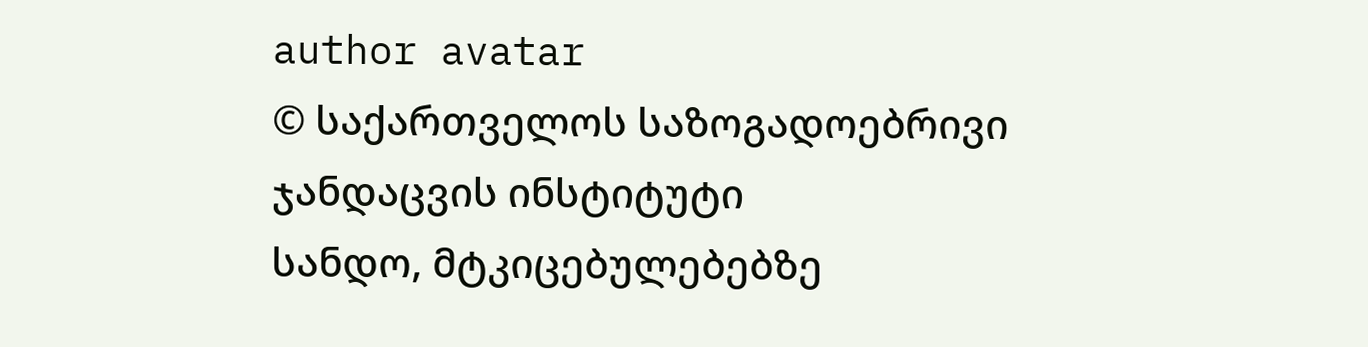author avatar
© საქართველოს საზოგადოებრივი ჯანდაცვის ინსტიტუტი
სანდო, მტკიცებულებებზე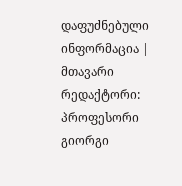დაფუძნებული ინფორმაცია | მთავარი რედაქტორი: პროფესორი გიორგი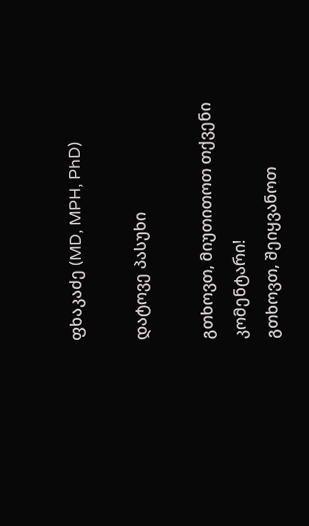ფხაკაძე (MD, MPH, PhD)

დატოვე პასუხი

გთხოვთ, მიუთითოთ თქვენი კომენტარი!
გთხოვთ, შეიყვანოთ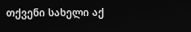თქვენი სახელი აქ